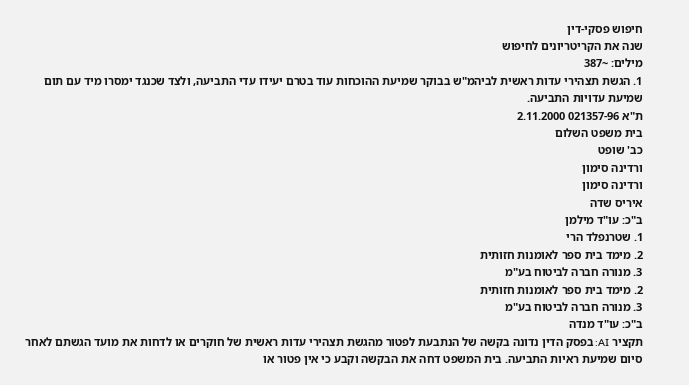חיפוש פסקי-דין
שנה את הקריטריונים לחיפוש
מילים: ~387
1. הגשת תצהירי עדות ראשית לביהמ"ש בבוקר שמיעת ההוכחות עוד בטרם יעידו עדי התביעה, ולצד שכנגד ימסרו מיד עם תום שמיעת עדויות התביעה.
ת"א 021357-96 2.11.2000
בית משפט השלום
כב' שופט
ורדינה סימון
ורדינה סימון
איריס שדה
ב"כ: עו"ד מילמן
1. שטרנפלד הרי
2. מימד בית ספר לאומנות חזותית
3. מנורה חברה לביטוח בע"מ
2. מימד בית ספר לאומנות חזותית
3. מנורה חברה לביטוח בע"מ
ב"כ: עו"ד מנדה
תקציר AI: בפסק הדין נדונה בקשה של הנתבעת לפטור מהגשת תצהירי עדות ראשית של חוקרים או לדחות את מועד הגשתם לאחר סיום שמיעת ראיות התביעה. בית המשפט דחה את הבקשה וקבע כי אין פטור או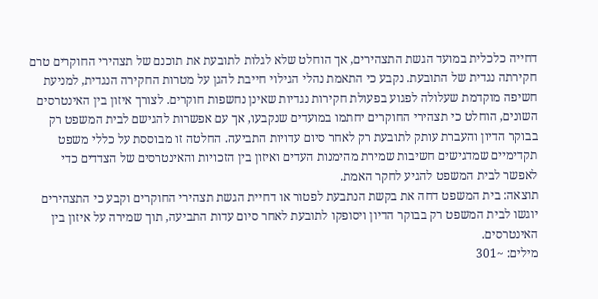דחייה כלכלית במועד הגשת התצהירים, אך הוחלט שלא לגלות לתובעת את תוכנם של תצהירי החוקרים טרם חקירתה נגדית של התובעת. נקבע כי התאמת נהלי הגילוי חייבת להגן על מטרות החקירה הנגדית, למניעת חשיפה מוקדמת שעלולה לפגוע בפעולת חקירות נגדיות שאינן נחשפות חוקרים. לצורך איזון בין האינטרסים השונים, הוחלט כי תצהירי החוקרים יחתמו במועדים שנקבעו, אך עם אפשרות להגישם לבית המשפט רק בבוקר הדיון והעברת עותק לתובעת רק לאחר סיום עדויות התביעה. החלטה זו מבוססת על כללי משפט תקדימיים שמדגישים חשיבות שמירת מהימנות העדים ואיזון בין הזכויות והאינטרסים של הצדדים כדי לאפשר לבית המשפט להגיע לחקר האמת.
תוצאה: בית המשפט דחה את בקשת הנתבעת לפטור או דחיית הגשת תצהירי החוקרים וקבע כי התצהירים יוגשו לבית המשפט רק בבוקר הדיון ויסופקו לתובעת לאחר סיום עדות התביעה, תוך שמירה על איזון בין האינטרסים.
מילים: ~301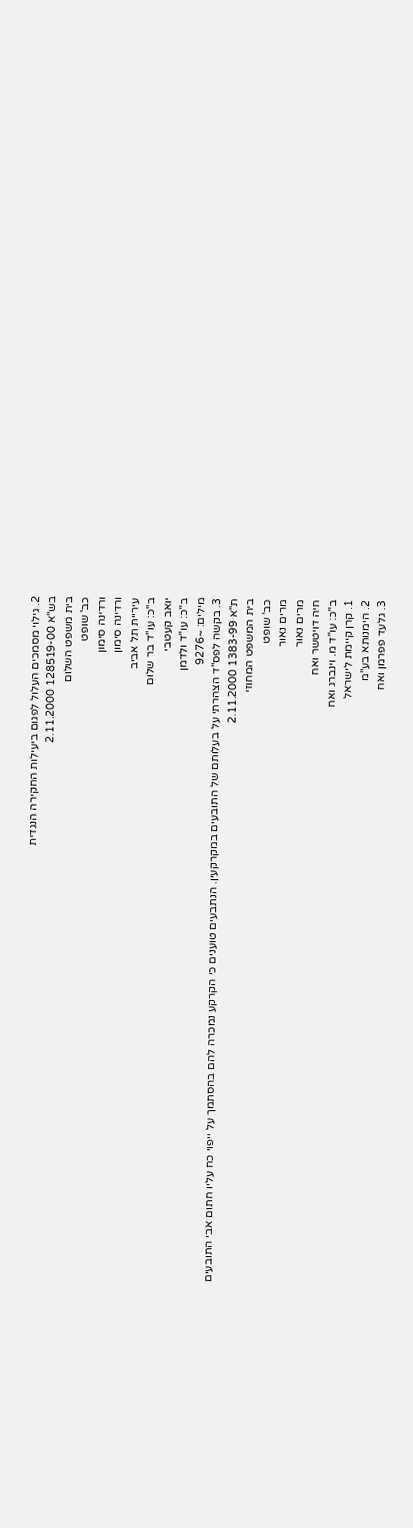2. גילוי מסמכים העלול לפגום ביעילות החקירה הנגדית
בש"א 128519-00 2.11.2000
בית משפט השלום
כב' שופט
ורדינה סימון
ורדינה סימון
עיריית תל אביב
ב"כ: עו"ד בר שלום
יואב קעטבי
ב"כ: עו"ד ולדמן
מילים: ~9276
3. בקשה לפס"ד הצהרתי על בעלותם של התובעים במקרקעין. הנתבעים טוענים כי הקרקע נמכרה להם בהסתמך על ייפוי כח עליו חתום אבי התובעים
ת"א 1383-99 2.11.2000
בית המשפט המחוזי
כב' שופט
מרים נאור
מרים נאור
חיה דויטשר ואח
ב"כ: עו"ד מ. וינברג ואח
1. קרן קיימת לישראל
2. הימנותא בע"מ
3. גלעד פפרמן ואח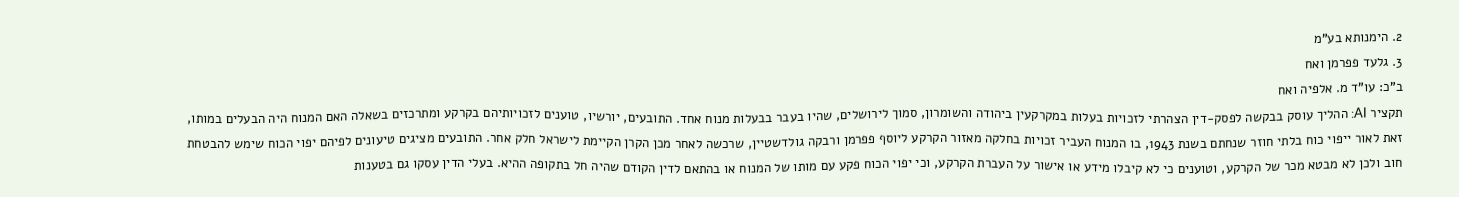2. הימנותא בע"מ
3. גלעד פפרמן ואח
ב"כ: עו"ד מ. אלפיה ואח
תקציר AI: ההליך עוסק בבקשה לפסק-דין הצהרתי לזכויות בעלות במקרקעין ביהודה והשומרון, סמוך לירושלים, שהיו בעבר בבעלות מנוח אחד. התובעים, יורשיו, טוענים לזכויותיהם בקרקע ומתרכזים בשאלה האם המנוח היה הבעלים במותו, זאת לאור ייפוי כוח בלתי חוזר שנחתם בשנת 1943, בו המנוח העביר זכויות בחלקה מאזור הקרקע ליוסף פפרמן ורבקה גולדשטיין, שרכשה לאחר מכן הקרן הקיימת לישראל חלק אחר. התובעים מציגים טיעונים לפיהם יפוי הכוח שימש להבטחת חוב ולכן לא מבטא מכר של הקרקע, וטוענים כי לא קיבלו מידע או אישור על העברת הקרקע, וכי יפוי הכוח פקע עם מותו של המנוח או בהתאם לדין הקודם שהיה חל בתקופה ההיא. בעלי הדין עסקו גם בטענות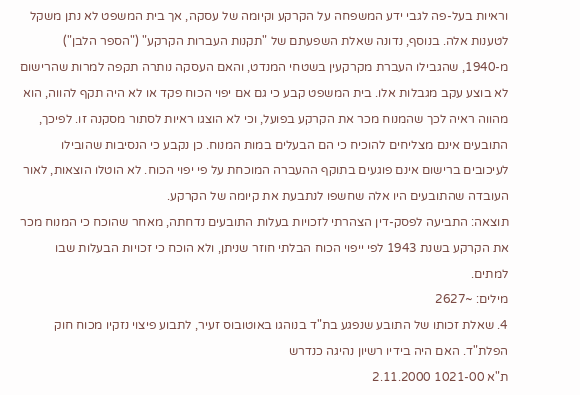וראיות בעל-פה לגבי ידע המשפחה על הקרקע וקיומה של עסקה, אך בית המשפט לא נתן משקל לטענות אלה. בנוסף, נדונה שאלת השפעתם של "תקנות העברות הקרקע" ("הספר הלבן") מ-1940, שהגבילו העברת מקרקעין בשטחי המנדט, והאם העסקה נותרה תקפה למרות שהרישום לא בוצע עקב מגבלות אלו. בית המשפט קבע כי גם אם יפוי הכוח פקד או לא היה תקף להווה, הוא מהווה ראיה לכך שהמנוח מכר את הקרקע בפועל, וכי לא הוצגו ראיות לסתור מסקנה זו. לפיכך, התובעים אינם מצליחים להוכיח כי הם הבעלים במות המנוח. כן נקבע כי הנסיבות שהובילו לעיכובים ברישום אינם פוגעים בתוקף ההעברה המוכחת על פי יפוי הכוח. לא הוטלו הוצאות, לאור העובדה שהתובעים היו אלה שחשפו לנתבעת את קיומה של הקרקע.
תוצאה: התביעה לפסק-דין הצהרתי לזכויות בעלות התובעים נדחתה, מאחר שהוכח כי המנוח מכר את הקרקע בשנת 1943 לפי ייפוי הכוח הבלתי חוזר שניתן, ולא הוכח כי זכויות הבעלות שבו למתים.
מילים: ~2627
4. שאלת זכותו של התובע שנפגע בת"ד בנוהגו באוטובוס זעיר, לתבוע פיצוי נזקיו מכוח חוק הפלת"ד. האם היה בידיו רשיון נהיגה כנדרש
ת"א 1021-00 2.11.2000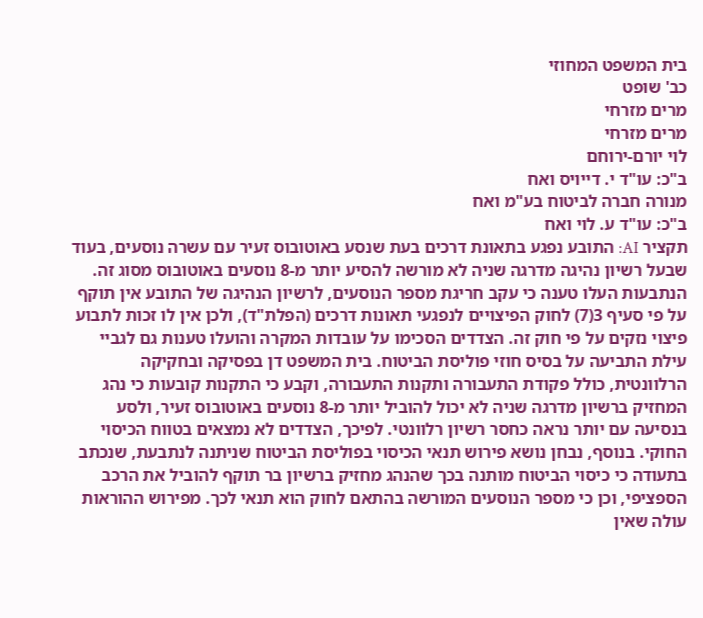בית המשפט המחוזי
כב' שופט
מרים מזרחי
מרים מזרחי
לוי יורם-ירוחם
ב"כ: עו"ד י. דייויס ואח
מנורה חברה לביטוח בע"מ ואח
ב"כ: עו"ד ע. לוי ואח
תקציר AI: התובע נפגע בתאונת דרכים בעת שנסע באוטובוס זעיר עם עשרה נוסעים, בעוד שבעל רשיון נהיגה מדרגה שניה לא מורשה להסיע יותר מ-8 נוסעים באוטובוס מסוג זה. הנתבעות העלו טענה כי עקב חריגת מספר הנוסעים, לרשיון הנהיגה של התובע אין תוקף על פי סעיף 3(7) לחוק הפיצויים לנפגעי תאונות דרכים (הפלת"ד), ולכן אין לו זכות לתבוע פיצוי נזקים על פי חוק זה. הצדדים הסכימו על עובדות המקרה והועלו טענות גם לגביי עילת התביעה על בסיס חוזי פוליסת הביטוח. בית המשפט דן בפסיקה ובחקיקה הרלוונטית, כולל פקודת התעבורה ותקנות התעבורה, וקבע כי התקנות קובעות כי נהג המחזיק ברשיון מדרגה שניה לא יכול להוביל יותר מ-8 נוסעים באוטובוס זעיר, ולסע בנסיעה עם יותר נראה כחסר רשיון רלוונטי. לפיכך, הצדדים לא נמצאים בטווח הכיסוי החוקי. בנוסף, נבחן נושא פירוש תנאי הכיסוי בפוליסת הביטוח שניתנה לנתבעת, שנכתב בתעודה כי כיסוי הביטוח מותנה בכך שהנהג מחזיק ברשיון בר תוקף להוביל את הרכב הספציפי, וכן כי מספר הנוסעים המורשה בהתאם לחוק הוא תנאי לכך. מפירוש ההוראות עולה שאין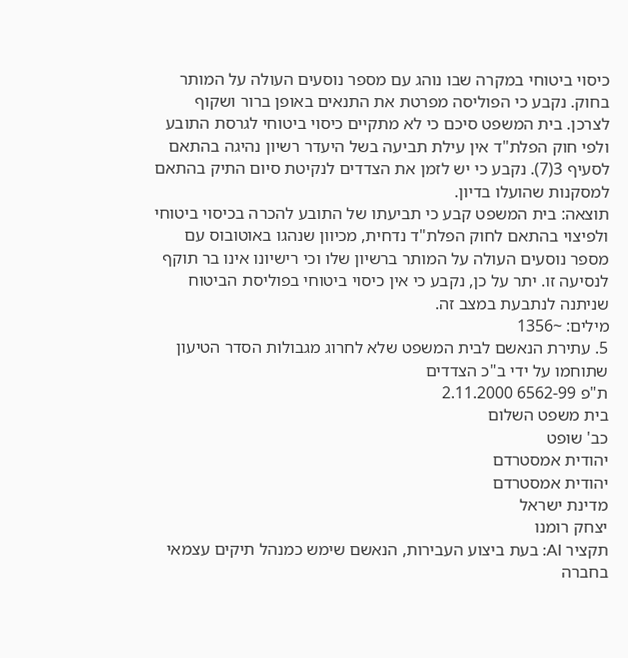כיסוי ביטוחי במקרה שבו נוהג עם מספר נוסעים העולה על המותר בחוק. נקבע כי הפוליסה מפרטת את התנאים באופן ברור ושקוף לצרכן. בית המשפט סיכם כי לא מתקיים כיסוי ביטוחי לגרסת התובע ולפי חוק הפלת"ד אין עילת תביעה בשל היעדר רשיון נהיגה בהתאם לסעיף 3(7). נקבע כי יש לזמן את הצדדים לנקיטת סיום התיק בהתאם למסקנות שהועלו בדיון.
תוצאה: בית המשפט קבע כי תביעתו של התובע להכרה בכיסוי ביטוחי ולפיצוי בהתאם לחוק הפלת"ד נדחית, מכיוון שנהגו באוטובוס עם מספר נוסעים העולה על המותר ברשיון שלו וכי רישיונו אינו בר תוקף לנסיעה זו. יתר על כן, נקבע כי אין כיסוי ביטוחי בפוליסת הביטוח שניתנה לנתבעת במצב זה.
מילים: ~1356
5. עתירת הנאשם לבית המשפט שלא לחרוג מגבולות הסדר הטיעון שתוחמו על ידי ב"כ הצדדים
ת"פ 6562-99 2.11.2000
בית משפט השלום
כב' שופט
יהודית אמסטרדם
יהודית אמסטרדם
מדינת ישראל
יצחק רומנו
תקציר AI: בעת ביצוע העבירות, הנאשם שימש כמנהל תיקים עצמאי בחברה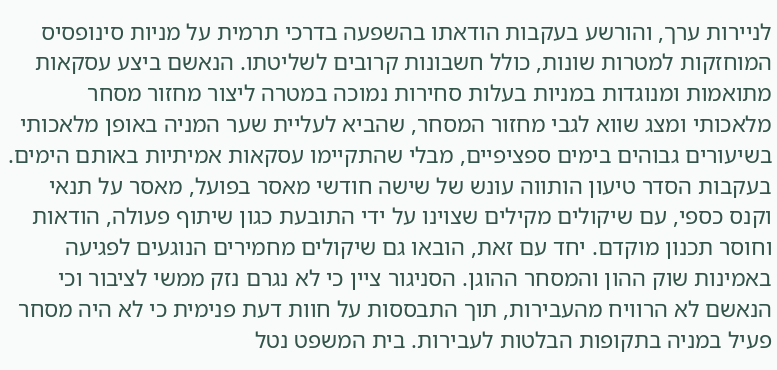לניירות ערך, והורשע בעקבות הודאתו בהשפעה בדרכי תרמית על מניות סינופסיס המוחזקות למטרות שונות, כולל חשבונות קרובים לשליטתו. הנאשם ביצע עסקאות מתואמות ומנוגדות במניות בעלות סחירות נמוכה במטרה ליצור מחזור מסחר מלאכותי ומצג שווא לגבי מחזור המסחר, שהביא לעליית שער המניה באופן מלאכותי בשיעורים גבוהים בימים ספציפיים, מבלי שהתקיימו עסקאות אמיתיות באותם הימים. בעקבות הסדר טיעון הותווה עונש של שישה חודשי מאסר בפועל, מאסר על תנאי וקנס כספי, עם שיקולים מקילים שצוינו על ידי התובעת כגון שיתוף פעולה, הודאות וחוסר תכנון מוקדם. יחד עם זאת, הובאו גם שיקולים מחמירים הנוגעים לפגיעה באמינות שוק ההון והמסחר ההוגן. הסניגור ציין כי לא נגרם נזק ממשי לציבור וכי הנאשם לא הרוויח מהעבירות, תוך התבססות על חוות דעת פנימית כי לא היה מסחר פעיל במניה בתקופות הבלטות לעבירות. בית המשפט נטל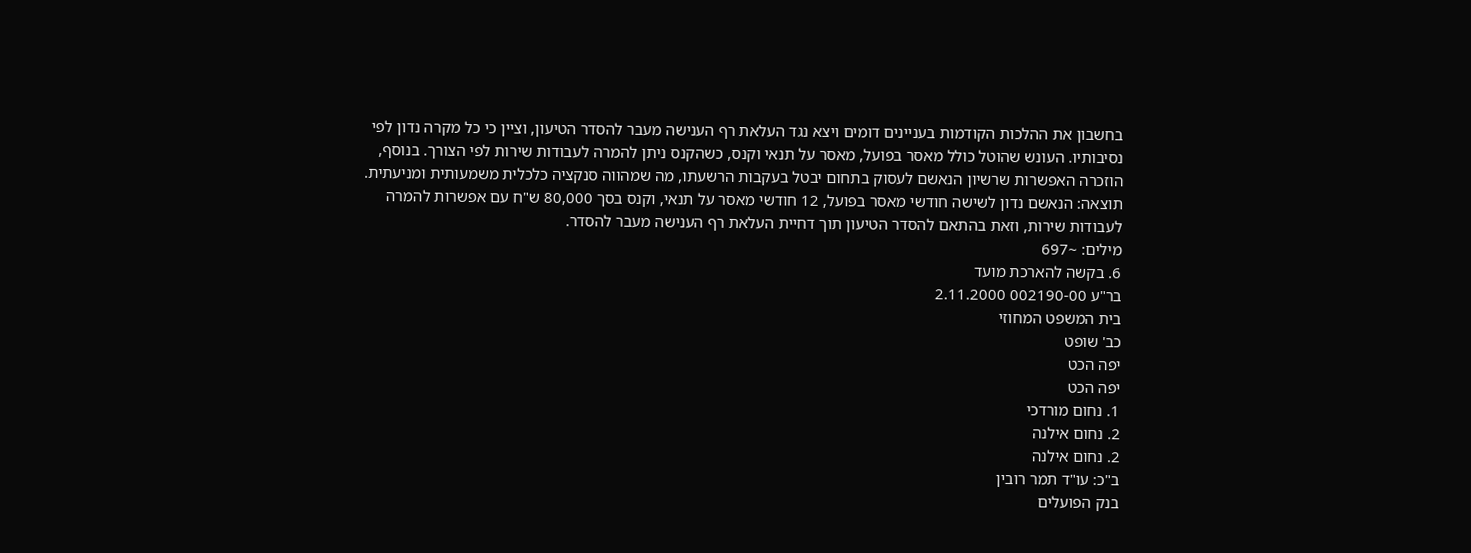בחשבון את ההלכות הקודמות בעניינים דומים ויצא נגד העלאת רף הענישה מעבר להסדר הטיעון, וציין כי כל מקרה נדון לפי נסיבותיו. העונש שהוטל כולל מאסר בפועל, מאסר על תנאי וקנס, כשהקנס ניתן להמרה לעבודות שירות לפי הצורך. בנוסף, הוזכרה האפשרות שרשיון הנאשם לעסוק בתחום יבטל בעקבות הרשעתו, מה שמהווה סנקציה כלכלית משמעותית ומניעתית.
תוצאה: הנאשם נדון לשישה חודשי מאסר בפועל, 12 חודשי מאסר על תנאי, וקנס בסך 80,000 ש"ח עם אפשרות להמרה לעבודות שירות, וזאת בהתאם להסדר הטיעון תוך דחיית העלאת רף הענישה מעבר להסדר.
מילים: ~697
6. בקשה להארכת מועד
בר"ע 002190-00 2.11.2000
בית המשפט המחוזי
כב' שופט
יפה הכט
יפה הכט
1. נחום מורדכי
2. נחום אילנה
2. נחום אילנה
ב"כ: עו"ד תמר רובין
בנק הפועלים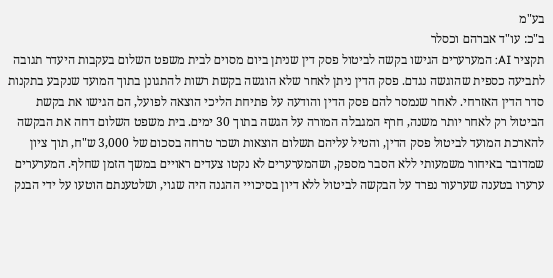בע"מ
ב"כ: עו"ד אברהם וכסלר
תקציר AI: המערערים הגישו בקשה לביטול פסק דין שניתן ביום מסוים לבית משפט השלום בעקבות היעדר תגובה לתביעה כספית שהוגשה נגדם. פסק הדין ניתן לאחר שלא הוגשה בקשת רשות להתגונן בתוך המועד שנקבע בתקנות סדר הדין האזרחי. לאחר שנמסר להם פסק הדין והודעה על פתיחת הליכי הוצאה לפועל, הם הגישו את בקשת הביטול רק לאחר יותר משנה, חרף המגבלה המורה על הגשה בתוך 30 ימים. בית משפט השלום דחה את הבקשה להארכת המועד לביטול פסק הדין, והטיל עליהם תשלום הוצאות ושכר טרחה בסכום של 3,000 ש"ח, תוך ציון שמדובר באיחור משמעותי ללא הסבר מספק, ושהמערערים לא נקטו צעדים ראויים במשך הזמן שחלף. המערערים ערערו בטענה שערעור נפרד על הבקשה לביטול ללא דיון בסיכויי ההגנה היה שגוי, ושלטענתם הוטעו על ידי הבנק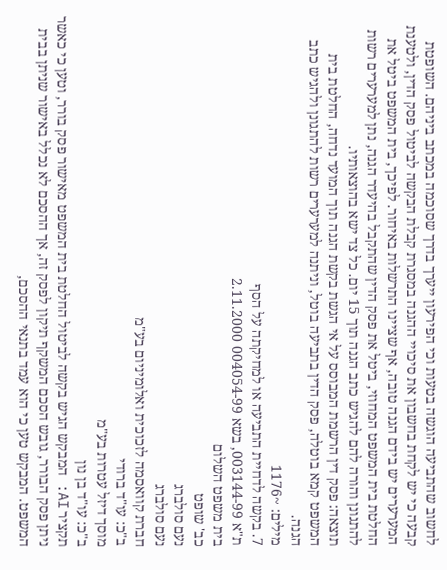לחשוב שהתביעה הוגשה בטעות וכי הפירעון ייערך בדרך שסוכמה במכתב ביניהם. השופטת קבעה כי יש לקחת בחשבון את סיכויי ההגנה במסגרת קבלת הבקשה לביטול פסק הדין, ולטענת המערערים יש בידם הגנה טובה, אף שציינו התרשלות באיחור. לפיכך, בית המשפט ביטל את החלטת בית המשפט המחוזי, ביטל את פסק הדין שהתקבל בהיעדר הגנה, נתן למערערים רשות להתגונן והורה להם להגיש כתב הגנה תוך 15 יום. כל צד ישא בהוצאותיו.
תוצאה: פסק דין הרשמת המבוסס על אי הגשת בקשת הגנה תוך המועד נדחה, החלטת בית המשפט קמא בוטלה, פסק הדין בתביעה בוטל, וניתנה למערערים רשות להתגונן ולהגיש כתב הגנה.
מילים: ~1176
7. בקשה לדחיית התביעה או למחיקתה על הסף
ת"א 003144-99, בשא 004054-99 2.11.2000
בית משפט השלום
כב' שופט
נעם סולברג
נעם סולברג
חברת קוואסמה לזכוכית ואלומיניום בע"מ
ב"כ: עו"ד ברודי
מוסך דיזל עטרות בע"מ
ב"כ: עו"ד בן נון
תקציר AI: המבקש הגיש בקשה לביטול החלטת בית המשפט מאישור פסק בורר, וטען כי כאשר ניתן פסק הבורר, גובש הסכם המשקף תיקון לפסק זה, אך ההסכם לא נכלל באישור שניתן בבית המשפט. המבקש טען כי הוא עמד בתנאי ההסכם,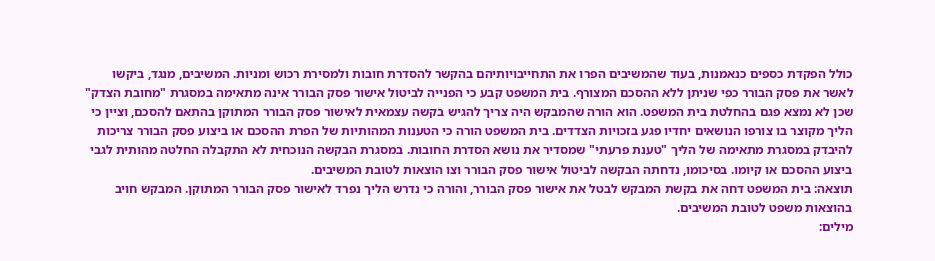כולל הפקדת כספים כנאמנות, בעוד שהמשיבים הפרו את התחייבויותיהם בהקשר להסדרת חובות ולמסירת רכוש ומניות. המשיבים, מנגד, ביקשו לאשר את פסק הבורר כפי שניתן ללא ההסכם המצורף. בית המשפט קבע כי הפנייה לביטול אישור פסק הבורר אינה מתאימה במסגרת "מחובת הצדק" שכן לא נמצא פגם בהחלטת בית המשפט. הוא הורה שהמבקש היה צריך להגיש בקשה עצמאית לאישור פסק הבורר המתוקן בהתאם להסכם, וציין כי הליך מקוצר בו צורפו הנושאים יחדיו פגע בזכויות הצדדים. בית המשפט הורה כי הטענות המהותיות של הפרת ההסכם או ביצוע פסק הבורר צריכות להיבדק במסגרת מתאימה של הליך "טענת פרעתי" שמסדיר את נושא הסדרת החובות. במסגרת הבקשה הנוכחית לא התקבלה החלטה מהותית לגבי ביצוע ההסכם או קיומו. בסיכומו, נדחתה הבקשה לביטול אישור פסק הבורר וצו הוצאות לטובת המשיבים.
תוצאה: בית המשפט דחה את בקשת המבקש לבטל את אישור פסק הבורר, והורה כי נדרש הליך נפרד לאישור פסק הבורר המתוקן. המבקש חויב בהוצאות משפט לטובת המשיבים.
מילים: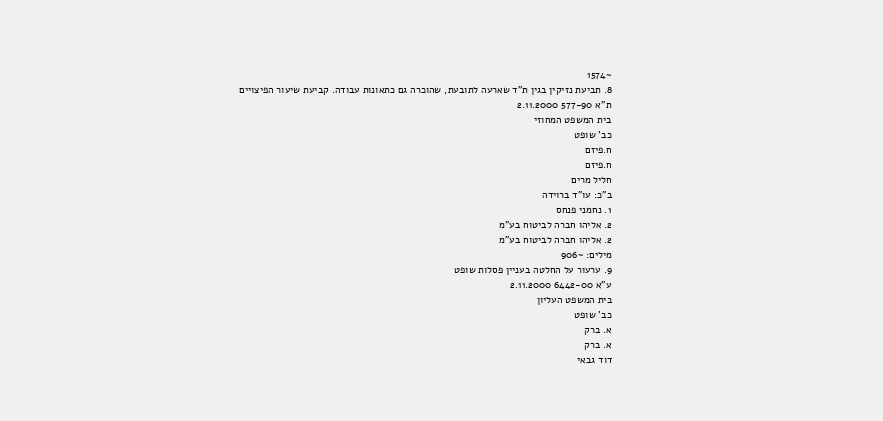~1574
8. תביעת נזיקין בגין ת"ד שארעה לתובעת, שהוכרה גם כתאונות עבודה. קביעת שיעור הפיצויים
ת"א 577-90 2.11.2000
בית המשפט המחוזי
כב' שופט
ח.פיזם
ח.פיזם
חליל מרים
ב"כ: עו"ד ברוידה
1. נחמני פנחס
2. אליהו חברה לביטוח בע"מ
2. אליהו חברה לביטוח בע"מ
מילים: ~906
9. ערעור על החלטה בעניין פסלות שופט
ע"א 6442-00 2.11.2000
בית המשפט העליון
כב' שופט
א. ברק
א. ברק
דוד גבאי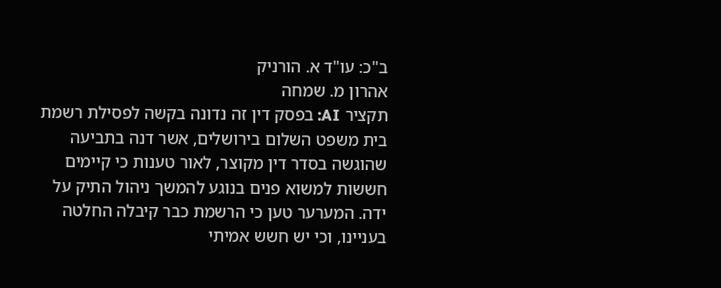ב"כ: עו"ד א. הורניק
אהרון מ. שמחה
תקציר AI: בפסק דין זה נדונה בקשה לפסילת רשמת בית משפט השלום בירושלים, אשר דנה בתביעה שהוגשה בסדר דין מקוצר, לאור טענות כי קיימים חששות למשוא פנים בנוגע להמשך ניהול התיק על ידה. המערער טען כי הרשמת כבר קיבלה החלטה בעניינו, וכי יש חשש אמיתי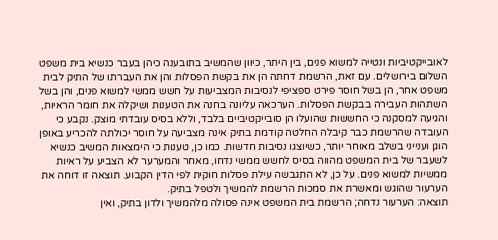לאובייקטיביות ונטייה למשוא פנים, בין היתר, כיוון שהמשיב בתובענה כיהן בעבר כנשיא בית משפט השלום בירושלים. עם זאת, הרשמת דחתה הן את בקשת הפסלות והן את העברתו של התיק לבית משפט אחר, הן בשל חוסר פירט ספציפי לנסיבות המצביעות על חשש ממשי למשוא פנים, והן בשל השתהות העבירה בבקשת הפסלות. הערכאה עליונה בחנה את הטענות ושיקלה את חומר הראיות, והגיעה למסקנה כי החששות שהועלו הן סובייקטיביים בלבד, וללא בסיס עובדתי מוצק. נקבע כי העובדה שהרשמת כבר קיבלה החלטה קודמת בתיק אינה מצביעה על חוסר יכולתה להכריע באופן הוגן וענייני בשלב מאוחר יותר, כשיוצגו נסיבות חדשות. כמו כן, טענות כי הימצאות המשיב כנשיא לשעבר של בית המשפט מהווה בסיס לחשש ממשי נדחו, מאחר והמערער לא הצביע על ראיות ממשיות למשוא פנים. על כן, לא התגבשה עילת פסלות חוקית לפי הדין הקבוע. תוצאה זו דוחה את הערעור שהוגש ומאשרת את סמכות הרשמת להמשיך ולטפל בתיק.
תוצאה: הערעור נדחה; הרשמת בית המשפט אינה פסולה מלהמשיך ולדון בתיק, ואין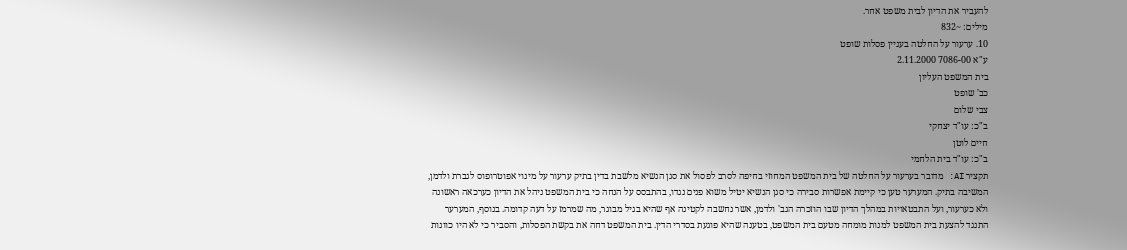להעביר את הדיון לבית משפט אחר.
מילים: ~832
10. ערעור על החלטה בעניין פסלות שופט
ע"א 7086-00 2.11.2000
בית המשפט העליון
כב' שופט
צבי שלום
ב"כ: עו"ד יצחקי
חיים לוטן
ב"כ: עו"ד בית הלחמי
תקציר AI: מדובר בערעור על החלטה של בית המשפט המחוזי בחיפה לסרב לפסול את סגן הנשיא מלשבת בדין בתיק ערעור על מינוי אפוטרופוס לגברת ולדמן, המשיבה בתיק. המערער טען כי קיימת אפשרות סבירה כי סגן הנשיא יטיל משוא פנים נגדו, בהתבסס על הנחה כי בית המשפט ניהל את הדיון כערכאה ראשונה ולא כערעור, ועל התבטאויות במהלך הדיון שבו הוזכרה הגב' ולדמן, אשר נחשבה לקטינה אף שהיא בגיל מבוגר, מה שמרמז על דעה קדומה. בנוסף, המערער התנגד להצעת בית המשפט למנות מומחה מטעם בית המשפט, בטענה שהיא פוגעת בסדרי הדין. בית המשפט דחה את בקשת הפסלות, והסביר כי לא היו כוונות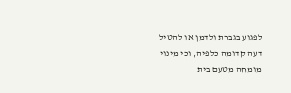לפגוע בגברת ולדמן או להטיל דעה קדומה כלפיה, וכי מינוי מומחה מטעם בית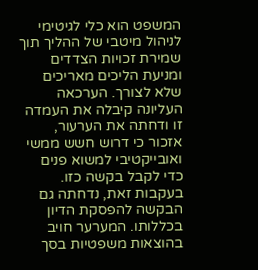המשפט הוא כלי לגיטימי לניהול מיטבי של ההליך תוך שמירת זכויות הצדדים ומניעת הליכים מאריכים שלא לצורך. הערכאה העליונה קיבלה את העמדה זו ודחתה את הערעור, אזכור כי דרוש חשש ממשי ואובייקטיבי למשוא פנים כדי לקבל בקשה כזו. בעקבות זאת, נדחתה גם הבקשה להפסקת הדיון בכללותו. המערער חויב בהוצאות משפטיות בסך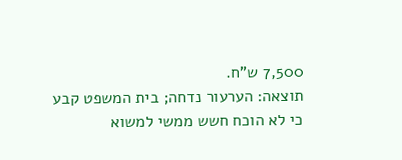7,500 ש"ח.
תוצאה: הערעור נדחה; בית המשפט קבע כי לא הוכח חשש ממשי למשוא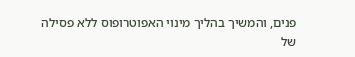פנים, והמשיך בהליך מינוי האפוטרופוס ללא פסילה של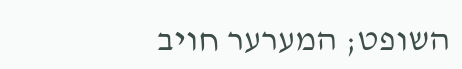השופט; המערער חויב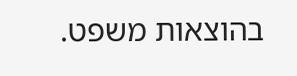בהוצאות משפט.